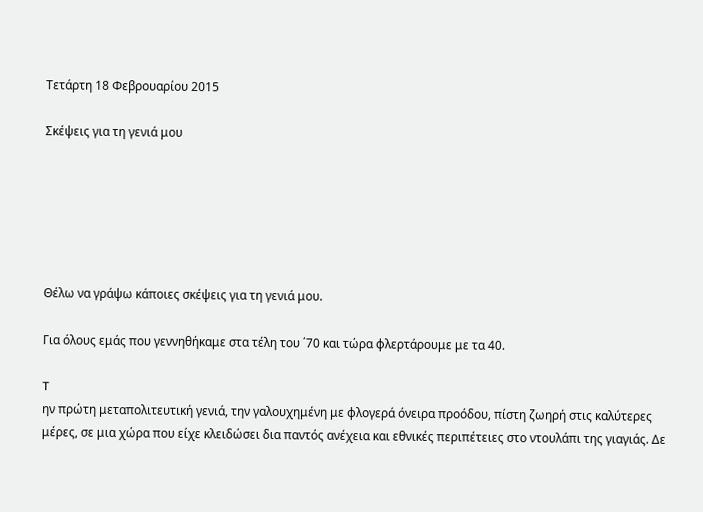Τετάρτη 18 Φεβρουαρίου 2015

Σκέψεις για τη γενιά μου






Θέλω να γράψω κάποιες σκέψεις για τη γενιά μου.

Για όλους εμάς που γεννηθήκαμε στα τέλη του ΄70 και τώρα φλερτάρουμε με τα 40.

T
ην πρώτη μεταπολιτευτική γενιά, την γαλουχημένη με φλογερά όνειρα προόδου, πίστη ζωηρή στις καλύτερες μέρες, σε μια χώρα που είχε κλειδώσει δια παντός ανέχεια και εθνικές περιπέτειες στο ντουλάπι της γιαγιάς. Δε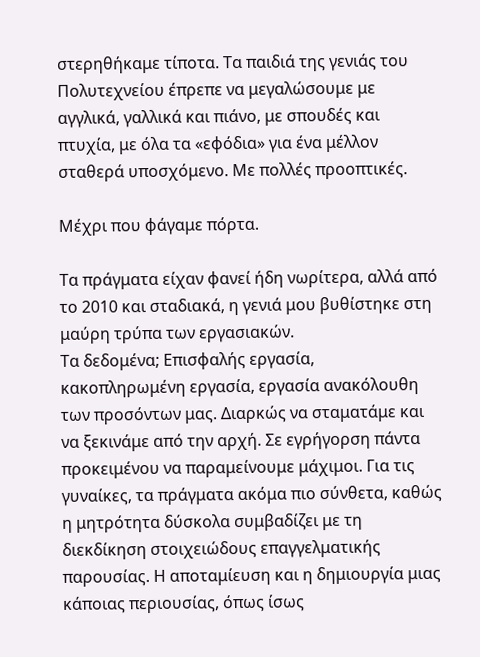στερηθήκαμε τίποτα. Τα παιδιά της γενιάς του Πολυτεχνείου έπρεπε να μεγαλώσουμε με αγγλικά, γαλλικά και πιάνο, με σπουδές και πτυχία, με όλα τα «εφόδια» για ένα μέλλον σταθερά υποσχόμενο. Με πολλές προοπτικές.

Μέχρι που φάγαμε πόρτα.

Τα πράγματα είχαν φανεί ήδη νωρίτερα, αλλά από το 2010 και σταδιακά, η γενιά μου βυθίστηκε στη μαύρη τρύπα των εργασιακών.
Τα δεδομένα; Επισφαλής εργασία, κακοπληρωμένη εργασία, εργασία ανακόλουθη των προσόντων μας. Διαρκώς να σταματάμε και να ξεκινάμε από την αρχή. Σε εγρήγορση πάντα  προκειμένου να παραμείνουμε μάχιμοι. Για τις γυναίκες, τα πράγματα ακόμα πιο σύνθετα, καθώς η μητρότητα δύσκολα συμβαδίζει με τη διεκδίκηση στοιχειώδους επαγγελματικής παρουσίας. Η αποταμίευση και η δημιουργία μιας κάποιας περιουσίας, όπως ίσως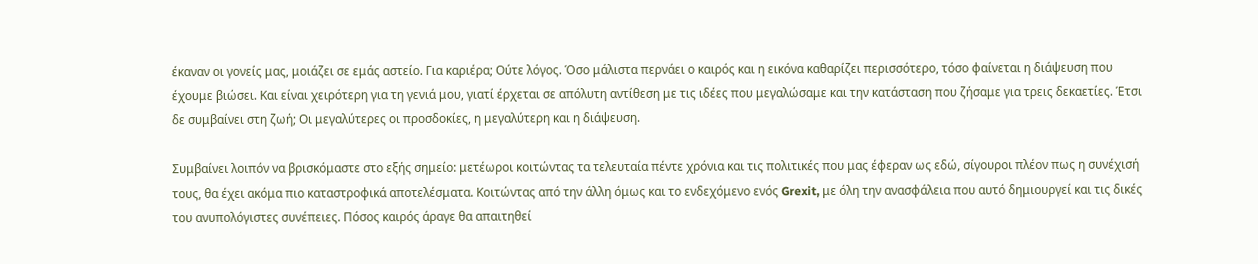έκαναν οι γονείς μας, μοιάζει σε εμάς αστείο. Για καριέρα; Ούτε λόγος. Όσο μάλιστα περνάει ο καιρός και η εικόνα καθαρίζει περισσότερο, τόσο φαίνεται η διάψευση που έχουμε βιώσει. Και είναι χειρότερη για τη γενιά μου, γιατί έρχεται σε απόλυτη αντίθεση με τις ιδέες που μεγαλώσαμε και την κατάσταση που ζήσαμε για τρεις δεκαετίες. Έτσι δε συμβαίνει στη ζωή; Οι μεγαλύτερες οι προσδοκίες, η μεγαλύτερη και η διάψευση.

Συμβαίνει λοιπόν να βρισκόμαστε στο εξής σημείο: μετέωροι κοιτώντας τα τελευταία πέντε χρόνια και τις πολιτικές που μας έφεραν ως εδώ, σίγουροι πλέον πως η συνέχισή τους, θα έχει ακόμα πιο καταστροφικά αποτελέσματα. Κοιτώντας από την άλλη όμως και το ενδεχόμενο ενός Grexit, με όλη την ανασφάλεια που αυτό δημιουργεί και τις δικές του ανυπολόγιστες συνέπειες. Πόσος καιρός άραγε θα απαιτηθεί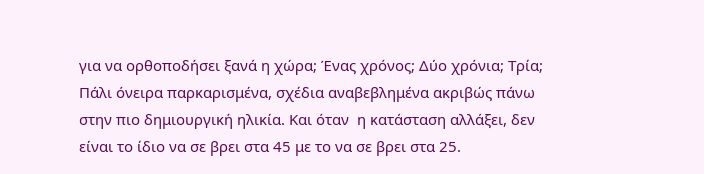για να ορθοποδήσει ξανά η χώρα; Ένας χρόνος; Δύο χρόνια; Τρία; Πάλι όνειρα παρκαρισμένα, σχέδια αναβεβλημένα ακριβώς πάνω στην πιο δημιουργική ηλικία. Και όταν  η κατάσταση αλλάξει, δεν είναι το ίδιο να σε βρει στα 45 με το να σε βρει στα 25.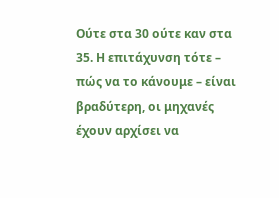Ούτε στα 30 ούτε καν στα 35. Η επιτάχυνση τότε – πώς να το κάνουμε – είναι βραδύτερη, οι μηχανές έχουν αρχίσει να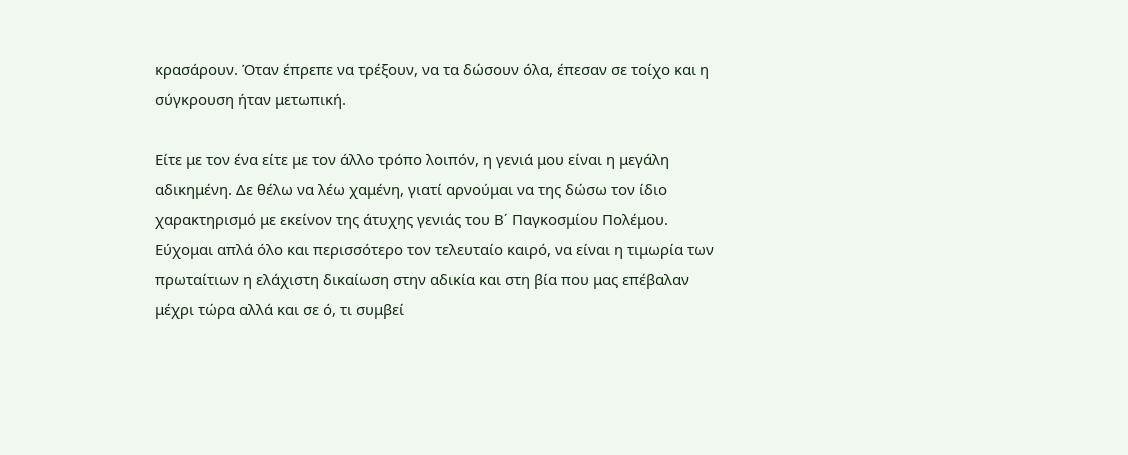κρασάρουν. Όταν έπρεπε να τρέξουν, να τα δώσουν όλα, έπεσαν σε τοίχο και η σύγκρουση ήταν μετωπική.

Είτε με τον ένα είτε με τον άλλο τρόπο λοιπόν, η γενιά μου είναι η μεγάλη αδικημένη. Δε θέλω να λέω χαμένη, γιατί αρνούμαι να της δώσω τον ίδιο χαρακτηρισμό με εκείνον της άτυχης γενιάς του Β΄ Παγκοσμίου Πολέμου. Εύχομαι απλά όλο και περισσότερο τον τελευταίο καιρό, να είναι η τιμωρία των πρωταίτιων η ελάχιστη δικαίωση στην αδικία και στη βία που μας επέβαλαν μέχρι τώρα αλλά και σε ό, τι συμβεί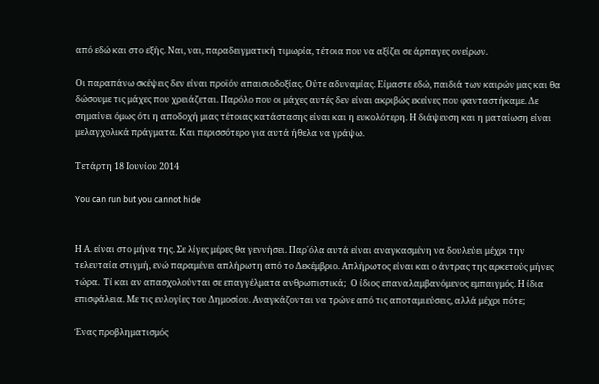από εδώ και στο εξής. Ναι, ναι, παραδειγματική τιμωρία, τέτοια που να αξίζει σε άρπαγες ονείρων.

Οι παραπάνω σκέψεις δεν είναι προϊόν απαισιοδοξίας. Ούτε αδυναμίας. Είμαστε εδώ, παιδιά των καιρών μας και θα δώσουμε τις μάχες που χρειάζεται. Παρόλο που οι μάχες αυτές δεν είναι ακριβώς εκείνες που φανταστήκαμε. Δε σημαίνει όμως ότι η αποδοχή μιας τέτοιας κατάστασης είναι και η ευκολότερη. Η διάψευση και η ματαίωση είναι μελαγχολικά πράγματα. Και περισσότερο για αυτά ήθελα να γράψω.

Τετάρτη 18 Ιουνίου 2014

You can run but you cannot hide


Η Α. είναι στο μήνα της. Σε λίγες μέρες θα γεννήσει. Παρ΄όλα αυτά είναι αναγκασμένη να δουλεύει μέχρι την τελευταία στιγμή, ενώ παραμένει απλήρωτη από το Δεκέμβριο. Απλήρωτος είναι και ο άντρας της αρκετούς μήνες τώρα.  Τί και αν απασχολούνται σε επαγγέλματα ανθρωπιστικά;  Ο ίδιος επαναλαμβανόμενος εμπαιγμός. Η ίδια επισφάλεια. Με τις ευλογίες του Δημοσίου. Αναγκάζονται να τρώνε από τις αποταμιεύσεις, αλλά μέχρι πότε;

Ένας προβληματισμός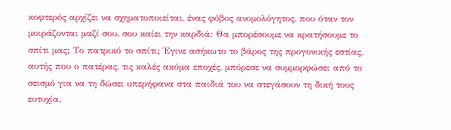κοφτερός αρχίζει να σχηματοποιείται, ένας φόβος ανομολόγητος, που όταν τον μοιράζονται μαζί σου, σου καίει την καρδιά: Θα μπορέσουμε να κρατήσουμε το σπίτι μας; Το πατρικό το σπίτι; Έγινε ασήκωτο το βάρος της προγονικής εστίας, αυτής που ο πατέρας, τις καλές ακόμα εποχές, μπόρεσε να συμμορφώσει από το σεισμό για να τη δώσει υπερήφανα στα παιδιά του να στεγάσουν τη δική τους ευτυχία.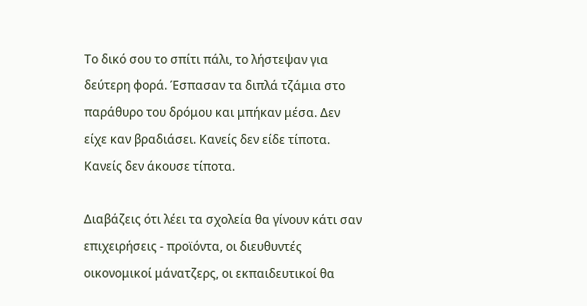Το δικό σου το σπίτι πάλι, το λήστεψαν για δεύτερη φορά. Έσπασαν τα διπλά τζάμια στο παράθυρο του δρόμου και μπήκαν μέσα. Δεν είχε καν βραδιάσει. Κανείς δεν είδε τίποτα. Κανείς δεν άκουσε τίποτα.

Διαβάζεις ότι λέει τα σχολεία θα γίνουν κάτι σαν επιχειρήσεις - προϊόντα, οι διευθυντές οικονομικοί μάνατζερς, οι εκπαιδευτικοί θα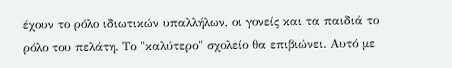έχουν το ρόλο ιδιωτικών υπαλλήλων, οι γονείς και τα παιδιά το ρόλο του πελάτη. Το "καλύτερο" σχολείο θα επιβιώνει. Αυτό με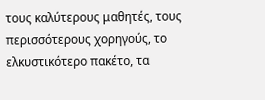τους καλύτερους μαθητές, τους περισσότερους χορηγούς, το ελκυστικότερο πακέτο, τα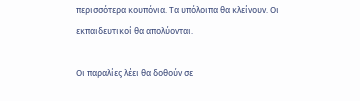περισσότερα κουπόνια. Τα υπόλοιπα θα κλείνουν. Οι εκπαιδευτικοί θα απολύονται.

Οι παραλίες λέει θα δοθούν σε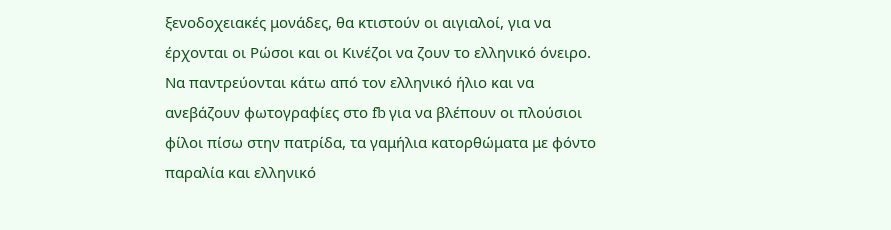ξενοδοχειακές μονάδες, θα κτιστούν οι αιγιαλοί, για να έρχονται οι Ρώσοι και οι Κινέζοι να ζουν το ελληνικό όνειρο. Να παντρεύονται κάτω από τον ελληνικό ήλιο και να ανεβάζουν φωτογραφίες στο fb για να βλέπουν οι πλούσιοι φίλοι πίσω στην πατρίδα, τα γαμήλια κατορθώματα με φόντο παραλία και ελληνικό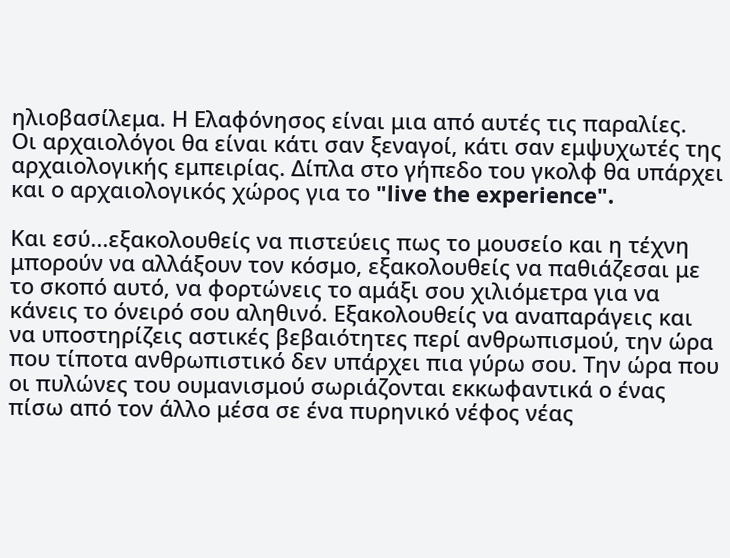ηλιοβασίλεμα. Η Ελαφόνησος είναι μια από αυτές τις παραλίες.
Οι αρχαιολόγοι θα είναι κάτι σαν ξεναγοί, κάτι σαν εμψυχωτές της αρχαιολογικής εμπειρίας. Δίπλα στο γήπεδο του γκολφ θα υπάρχει και ο αρχαιολογικός χώρος για το "live the experience".

Και εσύ...εξακολουθείς να πιστεύεις πως το μουσείο και η τέχνη μπορούν να αλλάξουν τον κόσμο, εξακολουθείς να παθιάζεσαι με το σκοπό αυτό, να φορτώνεις το αμάξι σου χιλιόμετρα για να κάνεις το όνειρό σου αληθινό. Εξακολουθείς να αναπαράγεις και να υποστηρίζεις αστικές βεβαιότητες περί ανθρωπισμού, την ώρα που τίποτα ανθρωπιστικό δεν υπάρχει πια γύρω σου. Την ώρα που οι πυλώνες του ουμανισμού σωριάζονται εκκωφαντικά ο ένας πίσω από τον άλλο μέσα σε ένα πυρηνικό νέφος νέας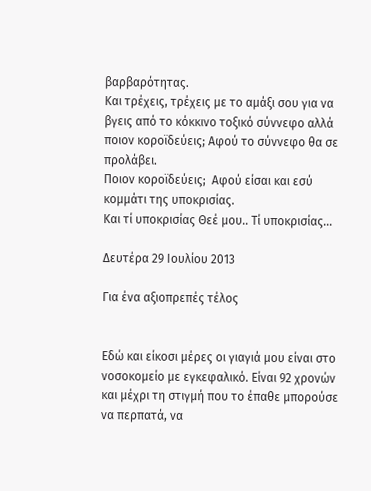βαρβαρότητας.
Και τρέχεις, τρέχεις με το αμάξι σου για να βγεις από το κόκκινο τοξικό σύννεφο αλλά ποιον κοροϊδεύεις; Αφού το σύννεφο θα σε προλάβει.
Ποιον κοροϊδεύεις;  Αφού είσαι και εσύ κομμάτι της υποκρισίας.
Και τί υποκρισίας Θεέ μου.. Τί υποκρισίας...

Δευτέρα 29 Ιουλίου 2013

Για ένα αξιοπρεπές τέλος


Εδώ και είκοσι μέρες οι γιαγιά μου είναι στο νοσοκομείο με εγκεφαλικό. Είναι 92 χρονών και μέχρι τη στιγμή που το έπαθε μπορούσε να περπατά, να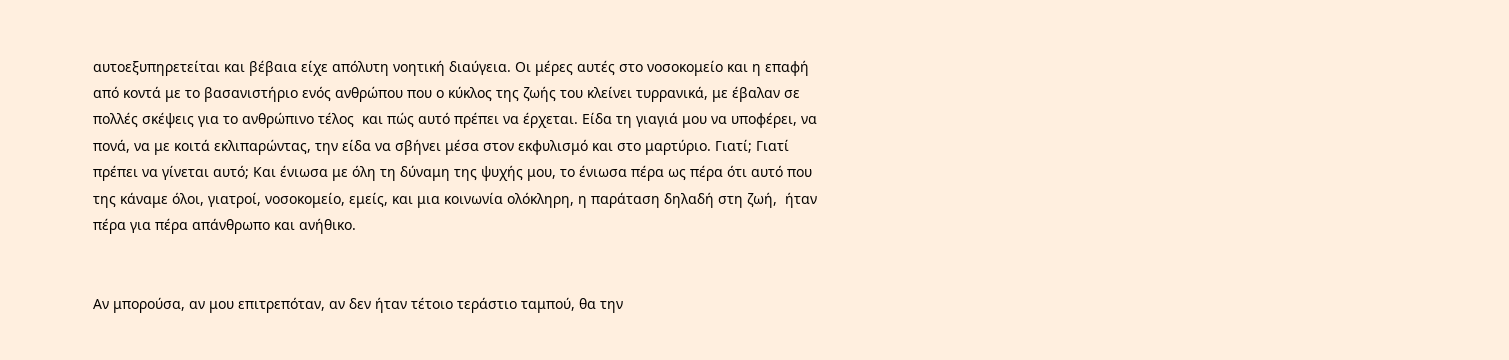αυτοεξυπηρετείται και βέβαια είχε απόλυτη νοητική διαύγεια. Οι μέρες αυτές στο νοσοκομείο και η επαφή από κοντά με το βασανιστήριο ενός ανθρώπου που ο κύκλος της ζωής του κλείνει τυρρανικά, με έβαλαν σε πολλές σκέψεις για το ανθρώπινο τέλος  και πώς αυτό πρέπει να έρχεται. Είδα τη γιαγιά μου να υποφέρει, να πονά, να με κοιτά εκλιπαρώντας, την είδα να σβήνει μέσα στον εκφυλισμό και στο μαρτύριο. Γιατί; Γιατί πρέπει να γίνεται αυτό; Και ένιωσα με όλη τη δύναμη της ψυχής μου, το ένιωσα πέρα ως πέρα ότι αυτό που της κάναμε όλοι, γιατροί, νοσοκομείο, εμείς, και μια κοινωνία ολόκληρη, η παράταση δηλαδή στη ζωή,  ήταν πέρα για πέρα απάνθρωπο και ανήθικο.


Αν μπορούσα, αν μου επιτρεπόταν, αν δεν ήταν τέτοιο τεράστιο ταμπού, θα την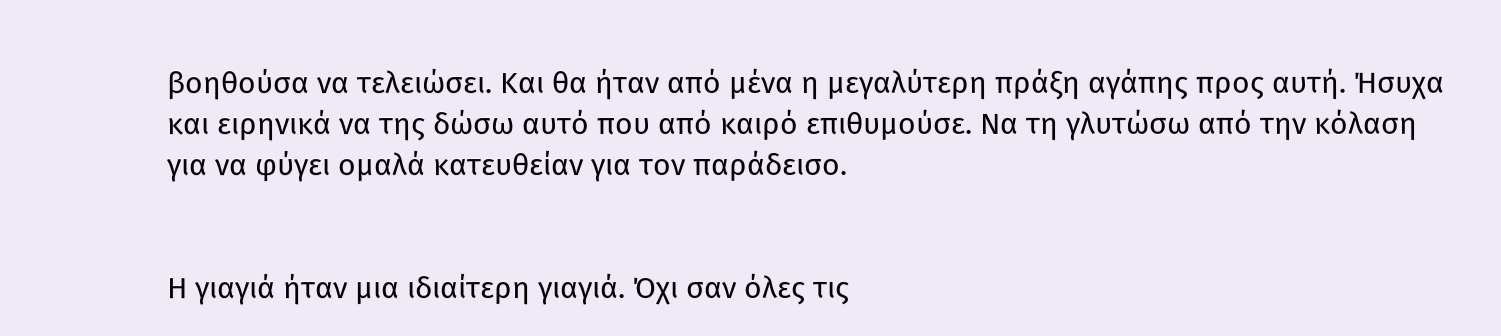βοηθούσα να τελειώσει. Και θα ήταν από μένα η μεγαλύτερη πράξη αγάπης προς αυτή. Ήσυχα και ειρηνικά να της δώσω αυτό που από καιρό επιθυμούσε. Να τη γλυτώσω από την κόλαση για να φύγει ομαλά κατευθείαν για τον παράδεισο.


Η γιαγιά ήταν μια ιδιαίτερη γιαγιά. Όχι σαν όλες τις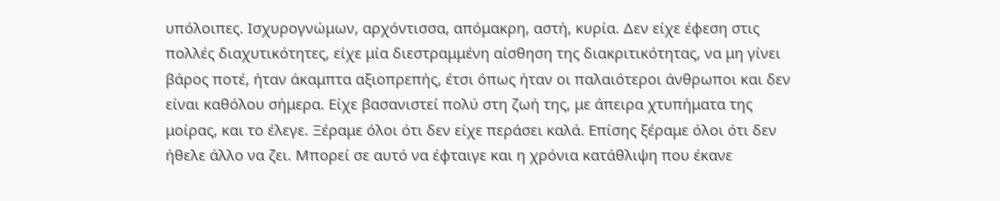υπόλοιπες. Ισχυρογνώμων, αρχόντισσα, απόμακρη, αστή, κυρία. Δεν είχε έφεση στις πολλές διαχυτικότητες, είχε μία διεστραμμένη αίσθηση της διακριτικότητας, να μη γίνει βάρος ποτέ, ήταν άκαμπτα αξιοπρεπής, έτσι όπως ήταν οι παλαιότεροι άνθρωποι και δεν είναι καθόλου σήμερα. Είχε βασανιστεί πολύ στη ζωή της, με άπειρα χτυπήματα της μοίρας, και το έλεγε. Ξέραμε όλοι ότι δεν είχε περάσει καλά. Επίσης ξέραμε όλοι ότι δεν ήθελε άλλο να ζει. Μπορεί σε αυτό να έφταιγε και η χρόνια κατάθλιψη που έκανε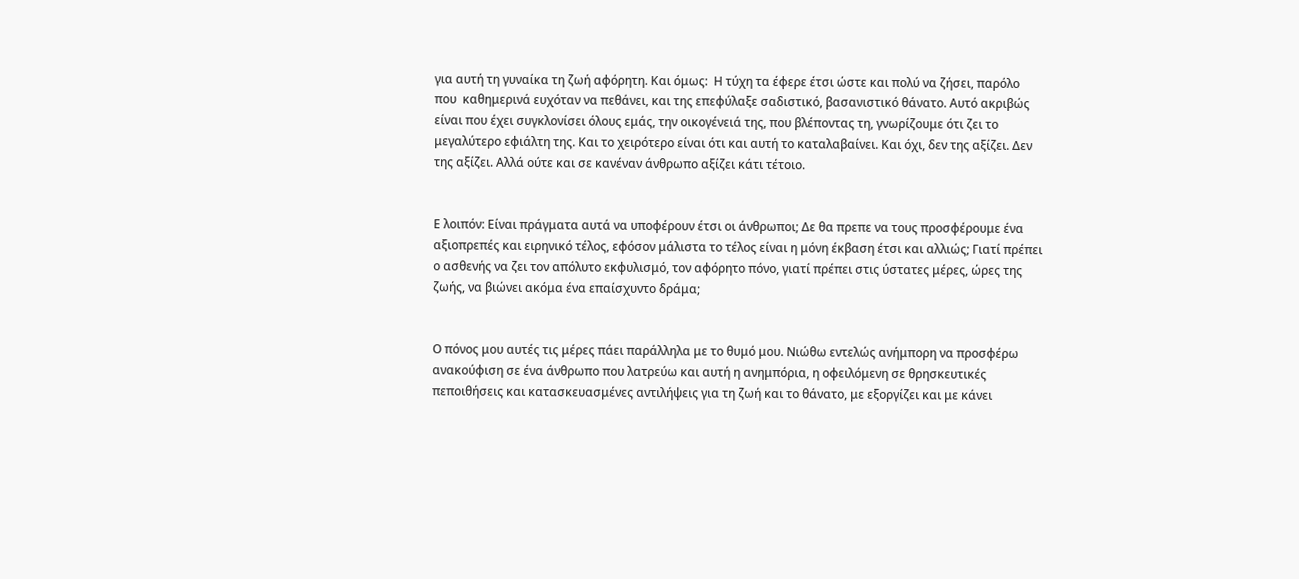για αυτή τη γυναίκα τη ζωή αφόρητη. Και όμως:  Η τύχη τα έφερε έτσι ώστε και πολύ να ζήσει, παρόλο που  καθημερινά ευχόταν να πεθάνει, και της επεφύλαξε σαδιστικό, βασανιστικό θάνατο. Αυτό ακριβώς είναι που έχει συγκλονίσει όλους εμάς, την οικογένειά της, που βλέποντας τη, γνωρίζουμε ότι ζει το μεγαλύτερο εφιάλτη της. Και το χειρότερο είναι ότι και αυτή το καταλαβαίνει. Και όχι, δεν της αξίζει. Δεν της αξίζει. Αλλά ούτε και σε κανέναν άνθρωπο αξίζει κάτι τέτοιο.


Ε λοιπόν: Είναι πράγματα αυτά να υποφέρουν έτσι οι άνθρωποι; Δε θα πρεπε να τους προσφέρουμε ένα αξιοπρεπές και ειρηνικό τέλος, εφόσον μάλιστα το τέλος είναι η μόνη έκβαση έτσι και αλλιώς; Γιατί πρέπει ο ασθενής να ζει τον απόλυτο εκφυλισμό, τον αφόρητο πόνο, γιατί πρέπει στις ύστατες μέρες, ώρες της ζωής, να βιώνει ακόμα ένα επαίσχυντο δράμα;


Ο πόνος μου αυτές τις μέρες πάει παράλληλα με το θυμό μου. Νιώθω εντελώς ανήμπορη να προσφέρω ανακούφιση σε ένα άνθρωπο που λατρεύω και αυτή η ανημπόρια, η οφειλόμενη σε θρησκευτικές πεποιθήσεις και κατασκευασμένες αντιλήψεις για τη ζωή και το θάνατο, με εξοργίζει και με κάνει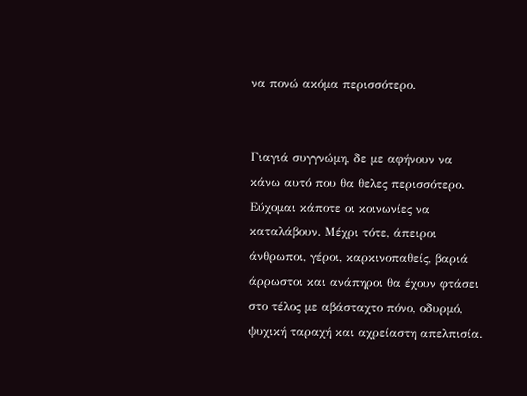να πονώ ακόμα περισσότερο.


Γιαγιά συγγνώμη, δε με αφήνουν να κάνω αυτό που θα θελες περισσότερο. Εύχομαι κάποτε οι κοινωνίες να καταλάβουν. Μέχρι τότε, άπειροι άνθρωποι, γέροι, καρκινοπαθείς, βαριά άρρωστοι και ανάπηροι θα έχουν φτάσει στο τέλος με αβάσταχτο πόνο, οδυρμό, ψυχική ταραχή και αχρείαστη απελπισία.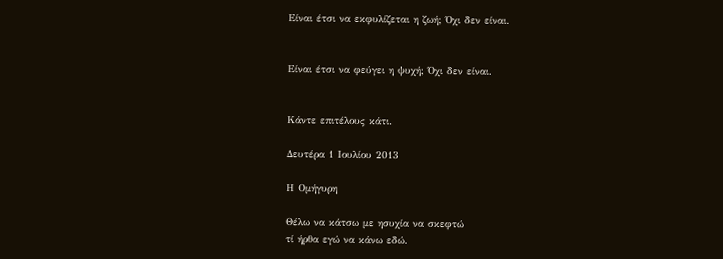Είναι έτσι να εκφυλίζεται η ζωή; Όχι δεν είναι.


Είναι έτσι να φεύγει η ψυχή; Όχι δεν είναι.


Κάντε επιτέλους κάτι.

Δευτέρα 1 Ιουλίου 2013

Η Ομήγυρη

Θέλω να κάτσω με ησυχία να σκεφτώ
τί ήρθα εγώ να κάνω εδώ.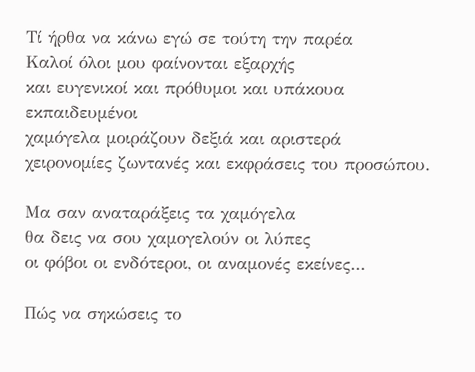Τί ήρθα να κάνω εγώ σε τούτη την παρέα
Καλοί όλοι μου φαίνονται εξαρχής
και ευγενικοί και πρόθυμοι και υπάκουα εκπαιδευμένοι
χαμόγελα μοιράζουν δεξιά και αριστερά
χειρονομίες ζωντανές και εκφράσεις του προσώπου.

Μα σαν αναταράξεις τα χαμόγελα
θα δεις να σου χαμογελούν οι λύπες
οι φόβοι οι ενδότεροι, οι αναμονές εκείνες...

Πώς να σηκώσεις το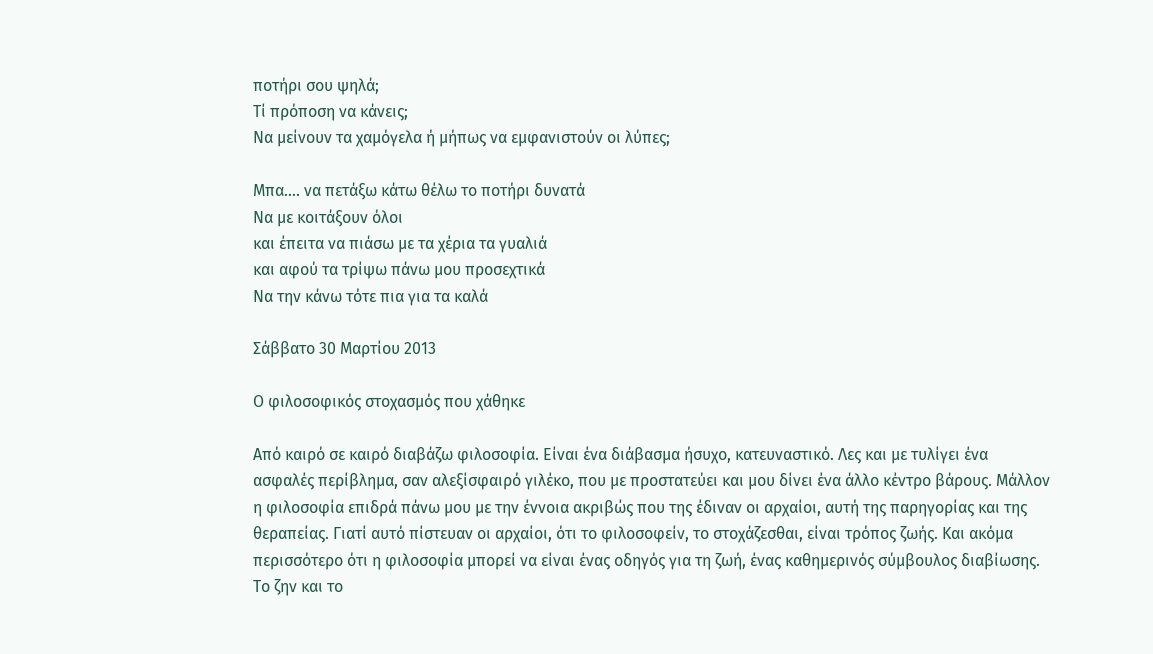ποτήρι σου ψηλά;
Τί πρόποση να κάνεις;
Να μείνουν τα χαμόγελα ή μήπως να εμφανιστούν οι λύπες;

Μπα.... να πετάξω κάτω θέλω το ποτήρι δυνατά
Να με κοιτάξουν όλοι
και έπειτα να πιάσω με τα χέρια τα γυαλιά
και αφού τα τρίψω πάνω μου προσεχτικά
Να την κάνω τότε πια για τα καλά

Σάββατο 30 Μαρτίου 2013

Ο φιλοσοφικός στοχασμός που χάθηκε

Από καιρό σε καιρό διαβάζω φιλοσοφία. Είναι ένα διάβασμα ήσυχο, κατευναστικό. Λες και με τυλίγει ένα ασφαλές περίβλημα, σαν αλεξίσφαιρό γιλέκο, που με προστατεύει και μου δίνει ένα άλλο κέντρο βάρους. Μάλλον η φιλοσοφία επιδρά πάνω μου με την έννοια ακριβώς που της έδιναν οι αρχαίοι, αυτή της παρηγορίας και της θεραπείας. Γιατί αυτό πίστευαν οι αρχαίοι, ότι το φιλοσοφείν, το στοχάζεσθαι, είναι τρόπος ζωής. Και ακόμα περισσότερο ότι η φιλοσοφία μπορεί να είναι ένας οδηγός για τη ζωή, ένας καθημερινός σύμβουλος διαβίωσης. Το ζην και το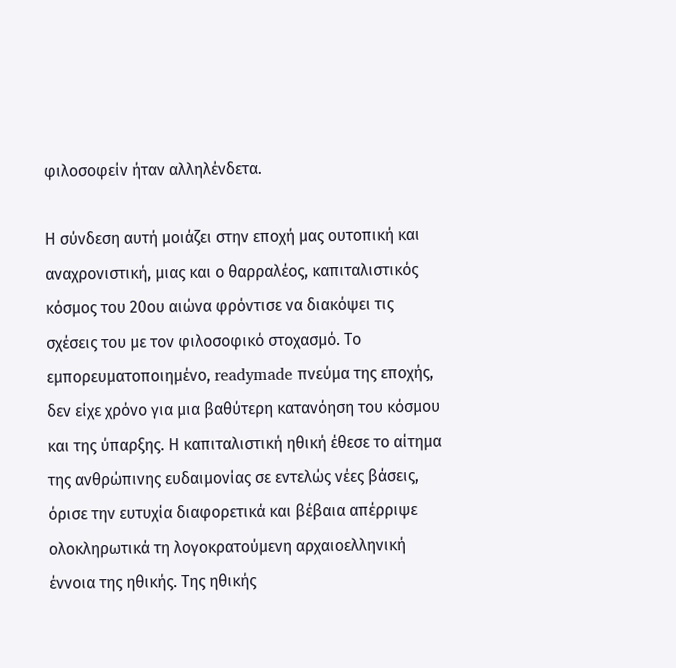φιλοσοφείν ήταν αλληλένδετα.

Η σύνδεση αυτή μοιάζει στην εποχή μας ουτοπική και αναχρονιστική, μιας και ο θαρραλέος, καπιταλιστικός κόσμος του 20ου αιώνα φρόντισε να διακόψει τις σχέσεις του με τον φιλοσοφικό στοχασμό. Το εμπορευματοποιημένο, readymade πνεύμα της εποχής, δεν είχε χρόνο για μια βαθύτερη κατανόηση του κόσμου και της ύπαρξης. Η καπιταλιστική ηθική έθεσε το αίτημα της ανθρώπινης ευδαιμονίας σε εντελώς νέες βάσεις, όρισε την ευτυχία διαφορετικά και βέβαια απέρριψε ολοκληρωτικά τη λογοκρατούμενη αρχαιοελληνική έννοια της ηθικής. Της ηθικής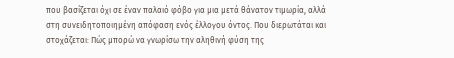που βασίζεται όχι σε έναν παλαιό φόβο για μια μετά θάνατον τιμωρία, αλλά στη συνειδητοποιημένη απόφαση ενός έλλογου όντος. Που διερωτάται και στοχάζεται: Πώς μπορώ να γνωρίσω την αληθινή φύση της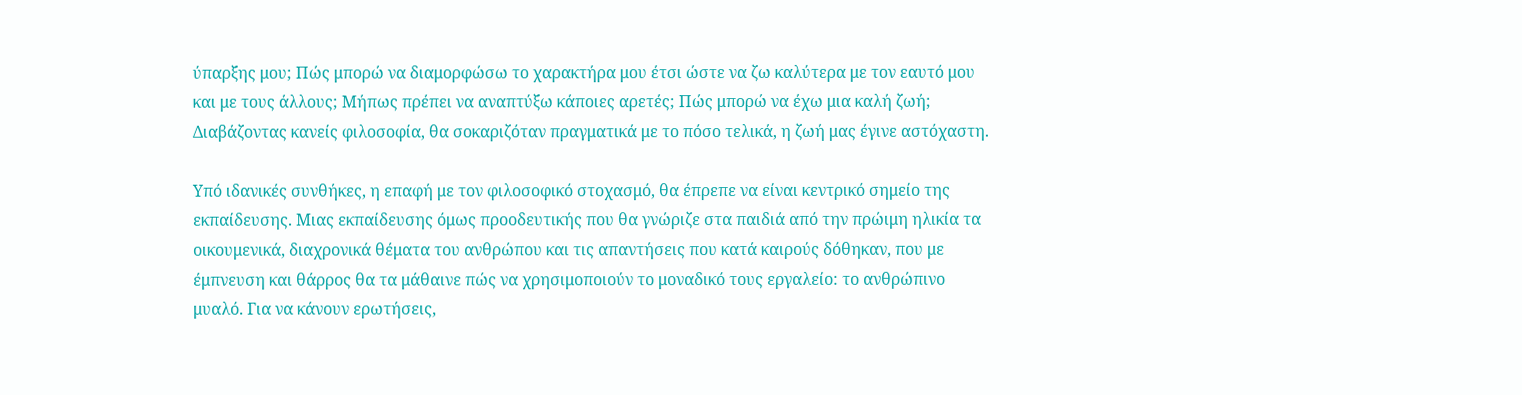ύπαρξης μου; Πώς μπορώ να διαμορφώσω το χαρακτήρα μου έτσι ώστε να ζω καλύτερα με τον εαυτό μου και με τους άλλους; Μήπως πρέπει να αναπτύξω κάποιες αρετές; Πώς μπορώ να έχω μια καλή ζωή; Διαβάζοντας κανείς φιλοσοφία, θα σοκαριζόταν πραγματικά με το πόσο τελικά, η ζωή μας έγινε αστόχαστη.

Υπό ιδανικές συνθήκες, η επαφή με τον φιλοσοφικό στοχασμό, θα έπρεπε να είναι κεντρικό σημείο της εκπαίδευσης. Μιας εκπαίδευσης όμως προοδευτικής που θα γνώριζε στα παιδιά από την πρώιμη ηλικία τα οικουμενικά, διαχρονικά θέματα του ανθρώπου και τις απαντήσεις που κατά καιρούς δόθηκαν, που με έμπνευση και θάρρος θα τα μάθαινε πώς να χρησιμοποιούν το μοναδικό τους εργαλείο: το ανθρώπινο μυαλό. Για να κάνουν ερωτήσεις,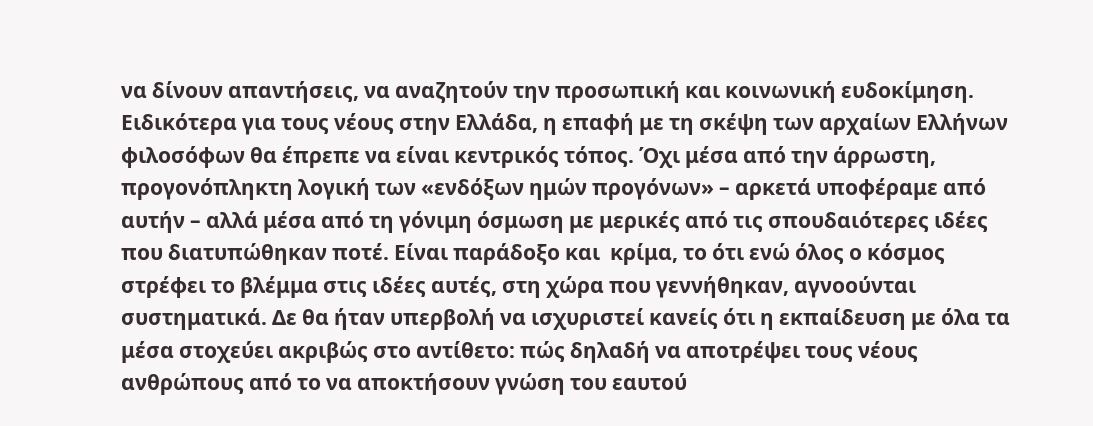να δίνουν απαντήσεις, να αναζητούν την προσωπική και κοινωνική ευδοκίμηση. Ειδικότερα για τους νέους στην Ελλάδα, η επαφή με τη σκέψη των αρχαίων Ελλήνων φιλοσόφων θα έπρεπε να είναι κεντρικός τόπος. Όχι μέσα από την άρρωστη, προγονόπληκτη λογική των «ενδόξων ημών προγόνων» – αρκετά υποφέραμε από αυτήν – αλλά μέσα από τη γόνιμη όσμωση με μερικές από τις σπουδαιότερες ιδέες που διατυπώθηκαν ποτέ. Είναι παράδοξο και  κρίμα, το ότι ενώ όλος ο κόσμος στρέφει το βλέμμα στις ιδέες αυτές, στη χώρα που γεννήθηκαν, αγνοούνται συστηματικά. Δε θα ήταν υπερβολή να ισχυριστεί κανείς ότι η εκπαίδευση με όλα τα μέσα στοχεύει ακριβώς στο αντίθετο: πώς δηλαδή να αποτρέψει τους νέους ανθρώπους από το να αποκτήσουν γνώση του εαυτού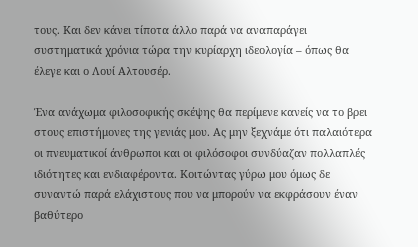τους. Και δεν κάνει τίποτα άλλο παρά να αναπαράγει συστηματικά χρόνια τώρα την κυρίαρχη ιδεολογία – όπως θα έλεγε και ο Λουί Αλτουσέρ.

Ένα ανάχωμα φιλοσοφικής σκέψης θα περίμενε κανείς να το βρει στους επιστήμονες της γενιάς μου. Ας μην ξεχνάμε ότι παλαιότερα οι πνευματικοί άνθρωποι και οι φιλόσοφοι συνδύαζαν πολλαπλές ιδιότητες και ενδιαφέροντα. Κοιτώντας γύρω μου όμως δε συναντώ παρά ελάχιστους που να μπορούν να εκφράσουν έναν βαθύτερο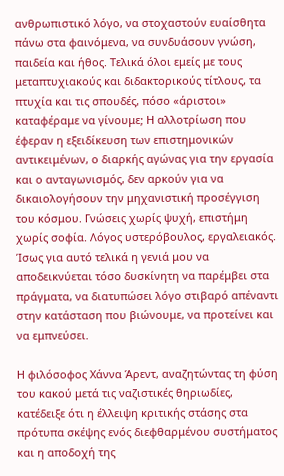ανθρωπιστικό λόγο, να στοχαστούν ευαίσθητα πάνω στα φαινόμενα, να συνδυάσουν γνώση, παιδεία και ήθος. Τελικά όλοι εμείς με τους μεταπτυχιακούς και διδακτορικούς τίτλους, τα πτυχία και τις σπουδές, πόσο «άριστοι» καταφέραμε να γίνουμε; Η αλλοτρίωση που έφεραν η εξειδίκευση των επιστημονικών αντικειμένων, ο διαρκής αγώνας για την εργασία και ο ανταγωνισμός, δεν αρκούν για να δικαιολογήσουν την μηχανιστική προσέγγιση του κόσμου. Γνώσεις χωρίς ψυχή, επιστήμη χωρίς σοφία. Λόγος υστερόβουλος, εργαλειακός. Ίσως για αυτό τελικά η γενιά μου να αποδεικνύεται τόσο δυσκίνητη να παρέμβει στα πράγματα, να διατυπώσει λόγο στιβαρό απέναντι στην κατάσταση που βιώνουμε, να προτείνει και να εμπνεύσει.

Η φιλόσοφος Χάννα Άρεντ, αναζητώντας τη φύση του κακού μετά τις ναζιστικές θηριωδίες, κατέδειξε ότι η έλλειψη κριτικής στάσης στα πρότυπα σκέψης ενός διεφθαρμένου συστήματος και η αποδοχή της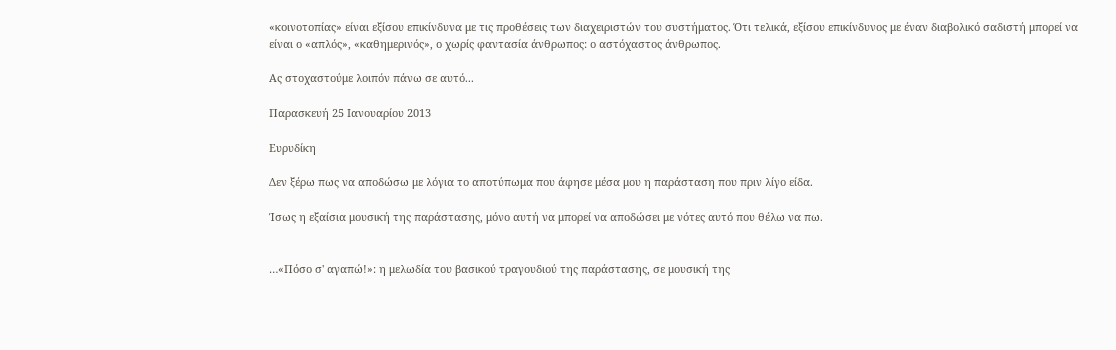«κοινοτοπίας» είναι εξίσου επικίνδυνα με τις προθέσεις των διαχειριστών του συστήματος. Ότι τελικά, εξίσου επικίνδυνος με έναν διαβολικό σαδιστή μπορεί να είναι ο «απλός», «καθημερινός», ο χωρίς φαντασία άνθρωπος: ο αστόχαστος άνθρωπος.

Ας στοχαστούμε λοιπόν πάνω σε αυτό...

Παρασκευή 25 Ιανουαρίου 2013

Ευρυδίκη

Δεν ξέρω πως να αποδώσω με λόγια το αποτύπωμα που άφησε μέσα μου η παράσταση που πριν λίγο είδα.

Ίσως η εξαίσια μουσική της παράστασης, μόνο αυτή να μπορεί να αποδώσει με νότες αυτό που θέλω να πω.


…«Πόσο σ' αγαπώ!»: η μελωδία του βασικού τραγουδιού της παράστασης, σε μουσική της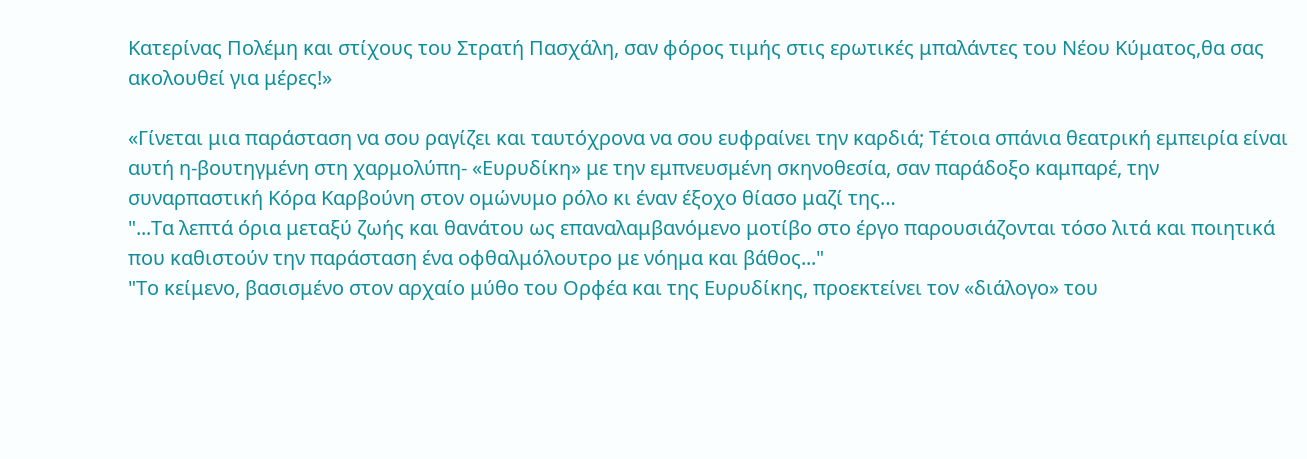Κατερίνας Πολέμη και στίχους του Στρατή Πασχάλη, σαν φόρος τιμής στις ερωτικές μπαλάντες του Νέου Κύματος,θα σας ακολουθεί για μέρες!»

«Γίνεται μια παράσταση να σου ραγίζει και ταυτόχρονα να σου ευφραίνει την καρδιά; Τέτοια σπάνια θεατρική εμπειρία είναι αυτή η-βουτηγμένη στη χαρμολύπη- «Ευρυδίκη» με την εμπνευσμένη σκηνοθεσία, σαν παράδοξο καμπαρέ, την συναρπαστική Κόρα Καρβούνη στον ομώνυμο ρόλο κι έναν έξοχο θίασο μαζί της…
"...Τα λεπτά όρια μεταξύ ζωής και θανάτου ως επαναλαμβανόμενο μοτίβο στο έργο παρουσιάζονται τόσο λιτά και ποιητικά που καθιστούν την παράσταση ένα οφθαλμόλουτρο με νόημα και βάθος..."
"Το κείμενο, βασισμένο στον αρχαίο μύθο του Ορφέα και της Ευρυδίκης, προεκτείνει τον «διάλογο» του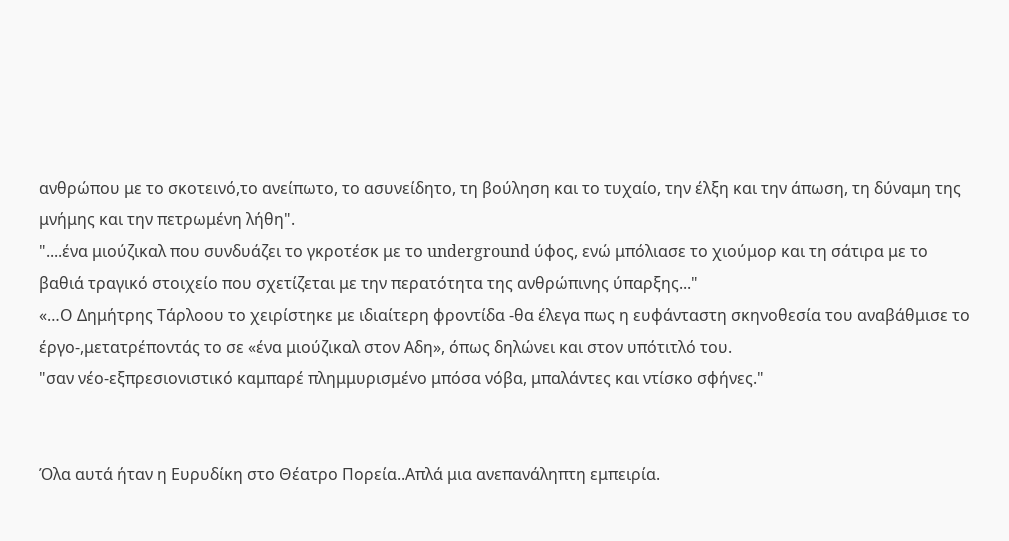ανθρώπου με το σκοτεινό,το ανείπωτο, το ασυνείδητο, τη βούληση και το τυχαίο, την έλξη και την άπωση, τη δύναμη της μνήμης και την πετρωμένη λήθη".
"....ένα μιούζικαλ που συνδυάζει το γκροτέσκ με το underground ύφος, ενώ μπόλιασε το χιούμορ και τη σάτιρα με το βαθιά τραγικό στοιχείο που σχετίζεται με την περατότητα της ανθρώπινης ύπαρξης..."
«…Ο Δημήτρης Τάρλοου το χειρίστηκε με ιδιαίτερη φροντίδα -θα έλεγα πως η ευφάνταστη σκηνοθεσία του αναβάθμισε το έργο-,μετατρέποντάς το σε «ένα μιούζικαλ στον Αδη», όπως δηλώνει και στον υπότιτλό του.
"σαν νέο-εξπρεσιονιστικό καμπαρέ πλημμυρισμένο μπόσα νόβα, μπαλάντες και ντίσκο σφήνες."


Όλα αυτά ήταν η Ευρυδίκη στο Θέατρο Πορεία..Απλά μια ανεπανάληπτη εμπειρία.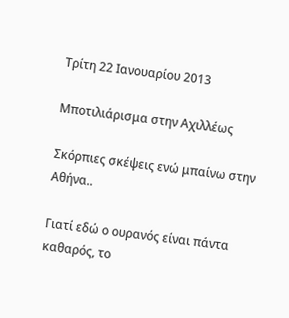Τρίτη 22 Ιανουαρίου 2013

Μποτιλιάρισμα στην Αχιλλέως

Σκόρπιες σκέψεις ενώ μπαίνω στην Αθήνα..

Γιατί εδώ ο ουρανός είναι πάντα καθαρός, το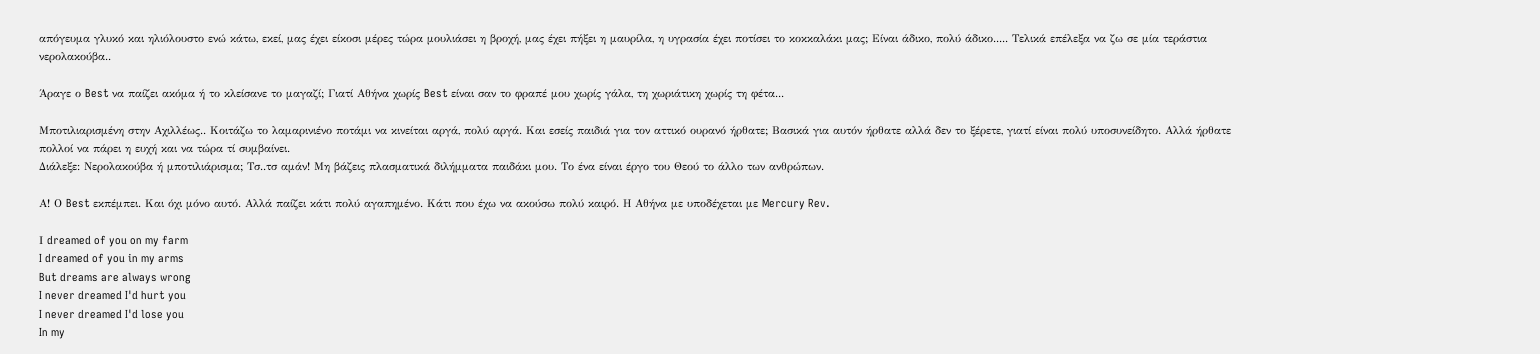απόγευμα γλυκό και ηλιόλουστο ενώ κάτω, εκεί, μας έχει είκοσι μέρες τώρα μουλιάσει η βροχή, μας έχει πήξει η μαυρίλα, η υγρασία έχει ποτίσει το κοκκαλάκι μας; Είναι άδικο, πολύ άδικο..... Τελικά επέλεξα να ζω σε μία τεράστια νερολακούβα..

Άραγε ο Best να παίζει ακόμα ή το κλείσανε το μαγαζί; Γιατί Αθήνα χωρίς Best είναι σαν το φραπέ μου χωρίς γάλα, τη χωριάτικη χωρίς τη φέτα...

Μποτιλιαρισμένη στην Αχιλλέως.. Κοιτάζω το λαμαρινιένο ποτάμι να κινείται αργά, πολύ αργά. Και εσείς παιδιά για τον αττικό ουρανό ήρθατε; Βασικά για αυτόν ήρθατε αλλά δεν το ξέρετε, γιατί είναι πολύ υποσυνείδητο. Αλλά ήρθατε πολλοί να πάρει η ευχή και να τώρα τί συμβαίνει.
Διάλεξε: Νερολακούβα ή μποτιλιάρισμα; Τσ..τσ αμάν! Μη βάζεις πλασματικά διλήμματα παιδάκι μου. Το ένα είναι έργο του Θεού το άλλο των ανθρώπων.

Α! Ο Best εκπέμπει. Και όχι μόνο αυτό. Αλλά παίζει κάτι πολύ αγαπημένο. Κάτι που έχω να ακούσω πολύ καιρό. Η Αθήνα με υποδέχεται με Mercury Rev.

Ι dreamed of you on my farm
I dreamed of you in my arms
But dreams are always wrong
I never dreamed I'd hurt you
I never dreamed I'd lose you
In my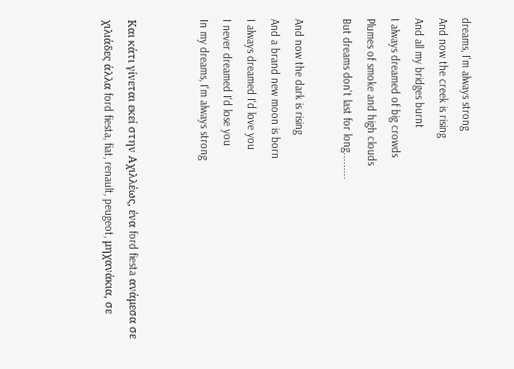dreams, I'm always strong
And now the creek is rising
And all my bridges burnt
I always dreamed of big crowds
Plumes of smoke and high clouds
But dreams don't last for long.........

And now the dark is rising
And a brand new moon is born
I always dreamed I'd love you
I never dreamed I'd lose you
In my dreams, I'm always strong


Και κάτι γίνεται εκεί στην Αχιλλέως, ένα ford fiesta ανάμεσα σε χιλιάδες άλλα ford fiesta, fiat, renault, peugeot, μηχανάκια, σε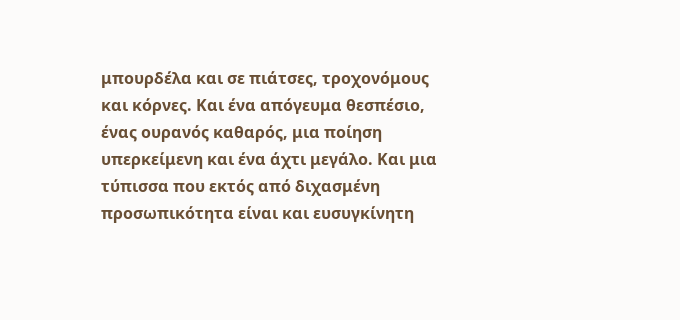μπουρδέλα και σε πιάτσες, τροχονόμους και κόρνες. Και ένα απόγευμα θεσπέσιο, ένας ουρανός καθαρός, μια ποίηση υπερκείμενη και ένα άχτι μεγάλο. Και μια τύπισσα που εκτός από διχασμένη προσωπικότητα είναι και ευσυγκίνητη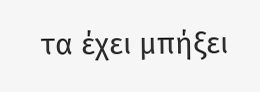τα έχει μπήξει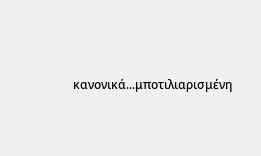κανονικά...μποτιλιαρισμένη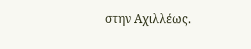στην Αχιλλέως.